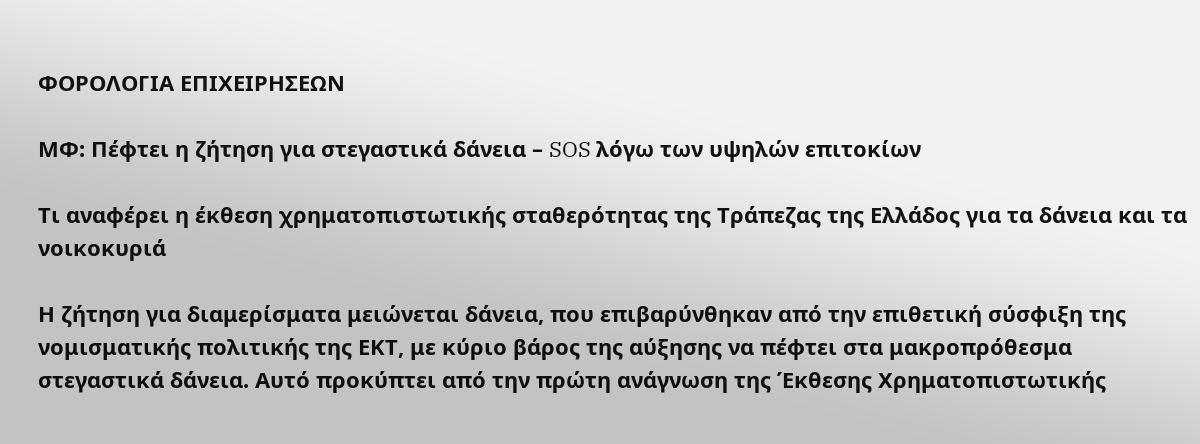ΦΟΡΟΛΟΓΙΑ ΕΠΙΧΕΙΡΗΣΕΩΝ

ΜΦ: Πέφτει η ζήτηση για στεγαστικά δάνεια – SOS λόγω των υψηλών επιτοκίων

Τι αναφέρει η έκθεση χρηματοπιστωτικής σταθερότητας της Τράπεζας της Ελλάδος για τα δάνεια και τα νοικοκυριά

Η ζήτηση για διαμερίσματα μειώνεται δάνεια, που επιβαρύνθηκαν από την επιθετική σύσφιξη της νομισματικής πολιτικής της ΕΚΤ, με κύριο βάρος της αύξησης να πέφτει στα μακροπρόθεσμα στεγαστικά δάνεια. Αυτό προκύπτει από την πρώτη ανάγνωση της Έκθεσης Χρηματοπιστωτικής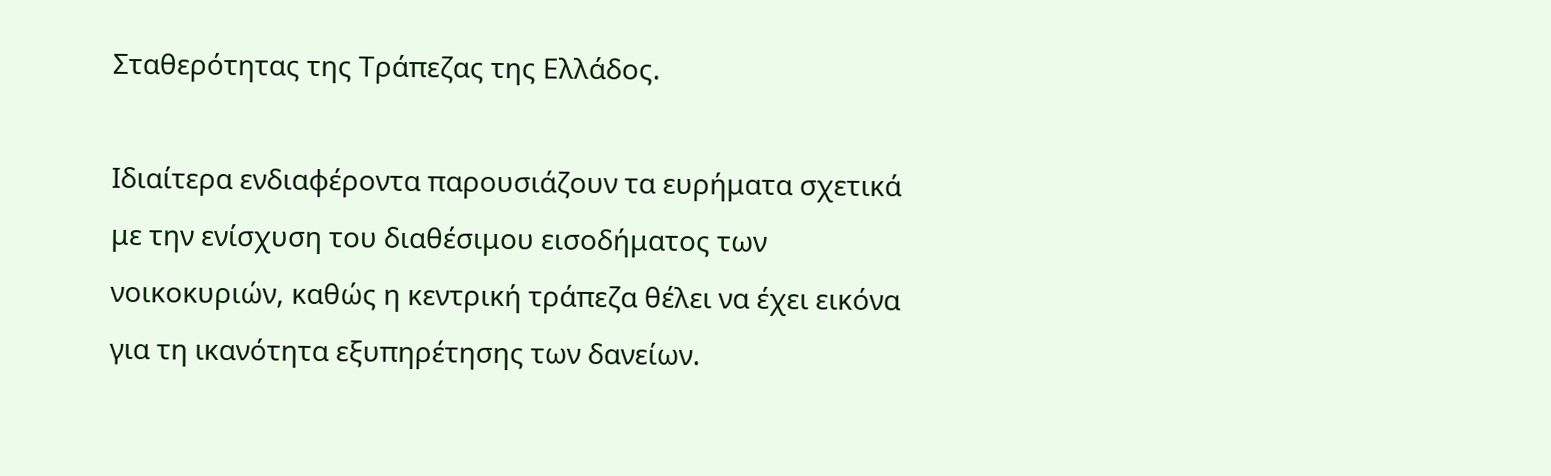Σταθερότητας της Τράπεζας της Ελλάδος.

Ιδιαίτερα ενδιαφέροντα παρουσιάζουν τα ευρήματα σχετικά με την ενίσχυση του διαθέσιμου εισοδήματος των νοικοκυριών, καθώς η κεντρική τράπεζα θέλει να έχει εικόνα για τη ικανότητα εξυπηρέτησης των δανείων.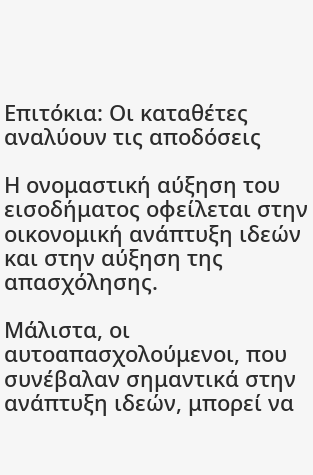Επιτόκια: Οι καταθέτες αναλύουν τις αποδόσεις

Η ονομαστική αύξηση του εισοδήματος οφείλεται στην οικονομική ανάπτυξη ιδεών και στην αύξηση της απασχόλησης.

Μάλιστα, οι αυτοαπασχολούμενοι, που συνέβαλαν σημαντικά στην ανάπτυξη ιδεών, μπορεί να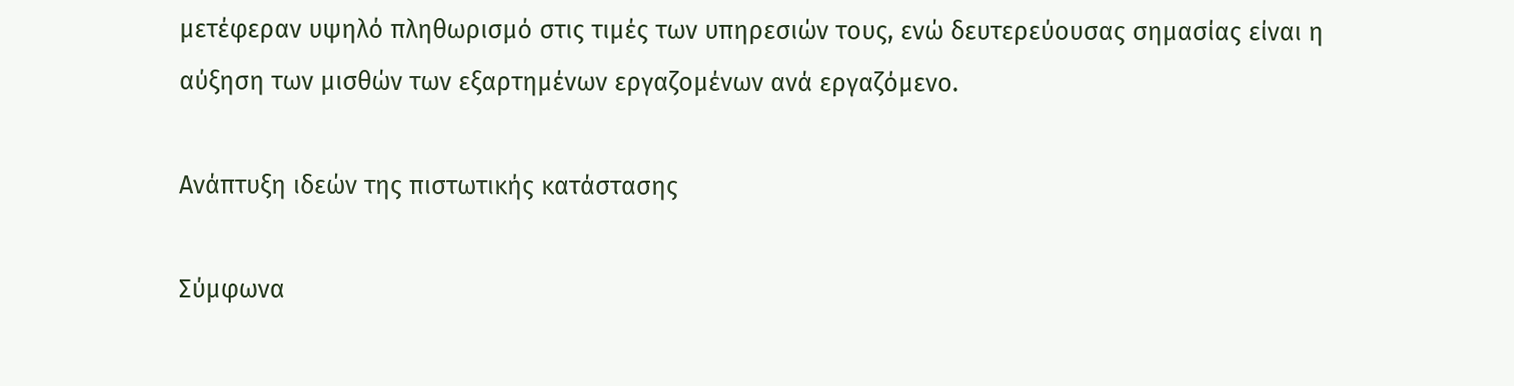μετέφεραν υψηλό πληθωρισμό στις τιμές των υπηρεσιών τους, ενώ δευτερεύουσας σημασίας είναι η αύξηση των μισθών των εξαρτημένων εργαζομένων ανά εργαζόμενο.

Ανάπτυξη ιδεών της πιστωτικής κατάστασης

Σύμφωνα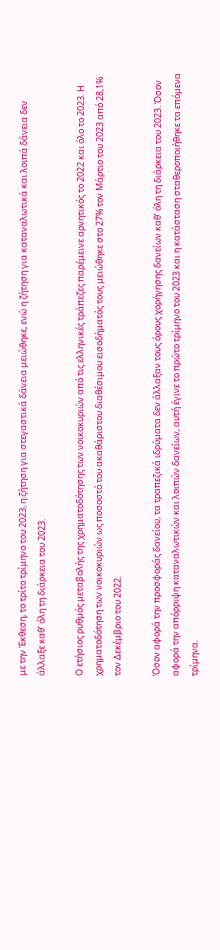με την Έκθεση, το τρίτο τρίμηνο του 2023, η ζήτηση για στεγαστικά δάνεια μειώθηκε, ενώ η ζήτηση για καταναλωτικά και λοιπά δάνεια δεν άλλαξε καθ’ όλη τη διάρκεια του 2023.

Ο ετήσιος ρυθμός μεταβολής της χρηματοδότησης των νοικοκυριών από τις ελληνικές τράπεζες παρέμεινε αρνητικός το 2022 και όλο το 2023. Η χρηματοδότηση των νοικοκυριών ως ποσοστό του ακαθάριστου διαθέσιμου εισοδήματός τους μειώθηκε στο 27% τον Μάρτιο του 2023 από 28,1% τον Δεκέμβριο του 2022.

Όσον αφορά την προσφοράς δανείου, τα τραπεζικά ιδρύματα δεν άλλαξαν τους όρους χορήγησης δανείων καθ’ όλη τη διάρκεια του 2023. Όσον αφορά την απόρριψη καταναλωτικών και λοιπών δανείων, αυτή έγινε το πρώτο τρίμηνο του 2023 και η κατάσταση σταθεροποιήθηκε τα επόμενα τρίμηνα.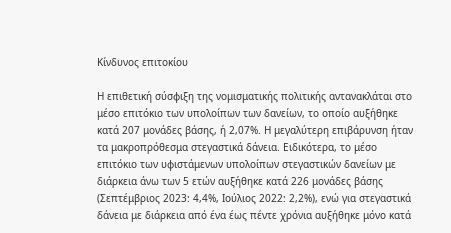Κίνδυνος επιτοκίου

Η επιθετική σύσφιξη της νομισματικής πολιτικής αντανακλάται στο μέσο επιτόκιο των υπολοίπων των δανείων, το οποίο αυξήθηκε κατά 207 μονάδες βάσης, ή 2,07%. Η μεγαλύτερη επιβάρυνση ήταν τα μακροπρόθεσμα στεγαστικά δάνεια. Ειδικότερα, το μέσο επιτόκιο των υφιστάμενων υπολοίπων στεγαστικών δανείων με διάρκεια άνω των 5 ετών αυξήθηκε κατά 226 μονάδες βάσης (Σεπτέμβριος 2023: 4,4%, Ιούλιος 2022: 2,2%), ενώ για στεγαστικά δάνεια με διάρκεια από ένα έως πέντε χρόνια αυξήθηκε μόνο κατά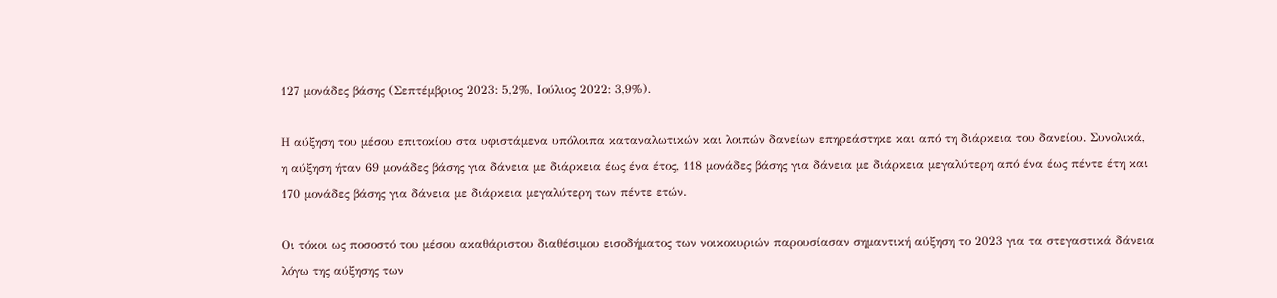127 μονάδες βάσης (Σεπτέμβριος 2023: 5,2%, Ιούλιος 2022: 3,9%).

Η αύξηση του μέσου επιτοκίου στα υφιστάμενα υπόλοιπα καταναλωτικών και λοιπών δανείων επηρεάστηκε και από τη διάρκεια του δανείου. Συνολικά, η αύξηση ήταν 69 μονάδες βάσης για δάνεια με διάρκεια έως ένα έτος, 118 μονάδες βάσης για δάνεια με διάρκεια μεγαλύτερη από ένα έως πέντε έτη και 170 μονάδες βάσης για δάνεια με διάρκεια μεγαλύτερη των πέντε ετών.

Οι τόκοι ως ποσοστό του μέσου ακαθάριστου διαθέσιμου εισοδήματος των νοικοκυριών παρουσίασαν σημαντική αύξηση το 2023 για τα στεγαστικά δάνεια λόγω της αύξησης των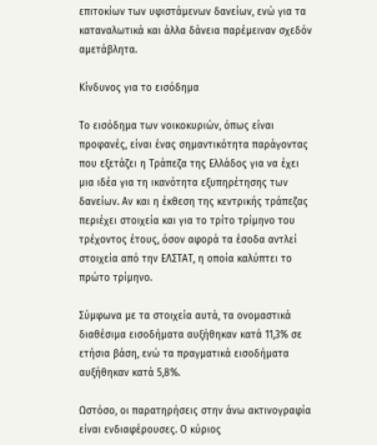επιτοκίων των υφιστάμενων δανείων, ενώ για τα καταναλωτικά και άλλα δάνεια παρέμειναν σχεδόν αμετάβλητα.

Κίνδυνος για το εισόδημα

Το εισόδημα των νοικοκυριών, όπως είναι προφανές, είναι ένας σημαντικότητα παράγοντας που εξετάζει η Τράπεζα της Ελλάδος για να έχει μια ιδέα για τη ικανότητα εξυπηρέτησης των δανείων. Αν και η έκθεση της κεντρικής τράπεζας περιέχει στοιχεία και για το τρίτο τρίμηνο του τρέχοντος έτους, όσον αφορά τα έσοδα αντλεί στοιχεία από την ΕΛΣΤΑΤ, η οποία καλύπτει το πρώτο τρίμηνο.

Σύμφωνα με τα στοιχεία αυτά, τα ονομαστικά διαθέσιμα εισοδήματα αυξήθηκαν κατά 11,3% σε ετήσια βάση, ενώ τα πραγματικά εισοδήματα αυξήθηκαν κατά 5,8%.

Ωστόσο, οι παρατηρήσεις στην άνω ακτινογραφία είναι ενδιαφέρουσες. Ο κύριος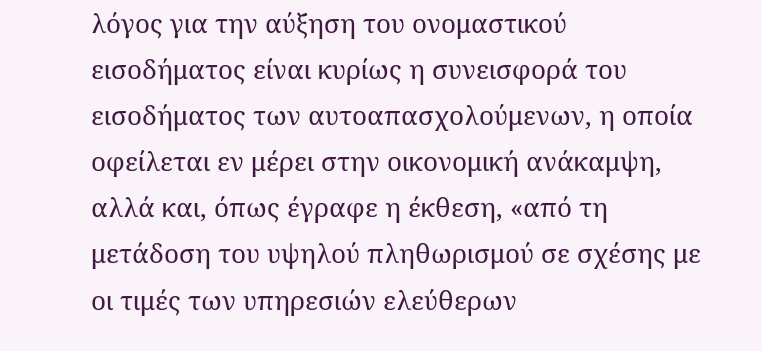λόγος για την αύξηση του ονομαστικού εισοδήματος είναι κυρίως η συνεισφορά του εισοδήματος των αυτοαπασχολούμενων, η οποία οφείλεται εν μέρει στην οικονομική ανάκαμψη, αλλά και, όπως έγραφε η έκθεση, «από τη μετάδοση του υψηλού πληθωρισμού σε σχέσης με οι τιμές των υπηρεσιών ελεύθερων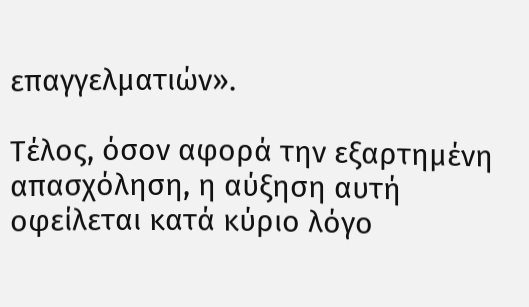επαγγελματιών».

Τέλος, όσον αφορά την εξαρτημένη απασχόληση, η αύξηση αυτή οφείλεται κατά κύριο λόγο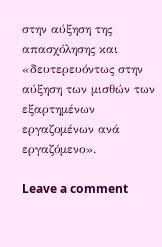στην αύξηση της απασχόλησης και «δευτερευόντως στην αύξηση των μισθών των εξαρτημένων εργαζομένων ανά εργαζόμενο».

Leave a comment